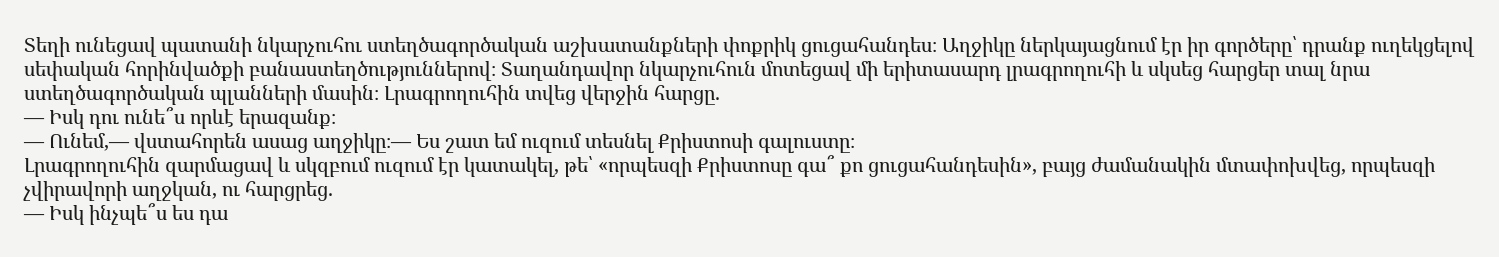Տեղի ունեցավ պատանի նկարչուհու ստեղծագործական աշխատանքների փոքրիկ ցուցահանդես։ Աղջիկը ներկայացնում էր իր գործերը՝ դրանք ուղեկցելով սեփական հորինվածքի բանաստեղծություններով։ Տաղանդավոր նկարչուհուն մոտեցավ մի երիտասարդ լրագրողուհի և սկսեց հարցեր տալ նրա ստեղծագործական պլանների մասին։ Լրագրողուհին տվեց վերջին հարցը.
— Իսկ դու ունե՞ս որևէ երազանք։
— Ունեմ,— վստահորեն ասաց աղջիկը։— Ես շատ եմ ուզում տեսնել Քրիստոսի գալուստը։
Լրագրողուհին զարմացավ և սկզբում ուզում էր կատակել, թե՝ «որպեսզի Քրիստոսը գա՞ քո ցուցահանդեսին», բայց ժամանակին մտափոխվեց, որպեսզի չվիրավորի աղջկան, ու հարցրեց.
— Իսկ ինչպե՞ս ես դա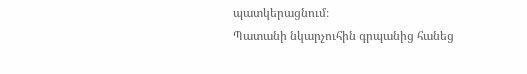պատկերացնում։
Պատանի նկարչուհին գրպանից հանեց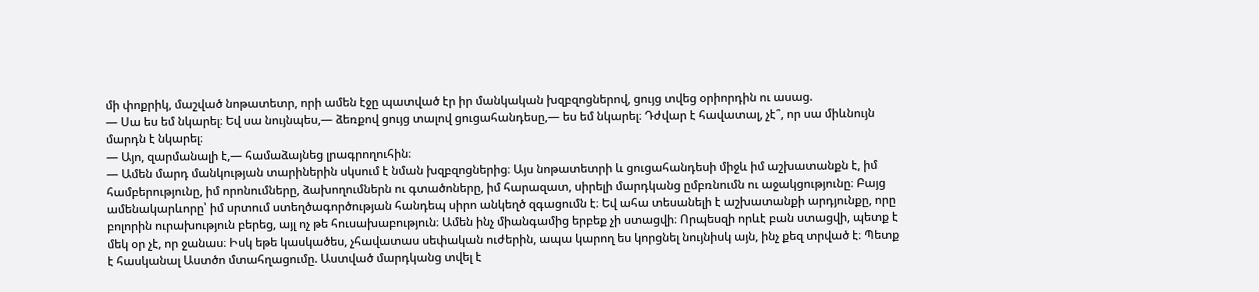մի փոքրիկ, մաշված նոթատետր, որի ամեն էջը պատված էր իր մանկական խզբզոցներով, ցույց տվեց օրիորդին ու ասաց.
— Սա ես եմ նկարել։ Եվ սա նույնպես,— ձեռքով ցույց տալով ցուցահանդեսը,— ես եմ նկարել։ Դժվար է հավատալ, չէ՞, որ սա միևնույն մարդն է նկարել։
— Այո, զարմանալի է,— համաձայնեց լրագրողուհին։
— Ամեն մարդ մանկության տարիներին սկսում է նման խզբզոցներից։ Այս նոթատետրի և ցուցահանդեսի միջև իմ աշխատանքն է, իմ համբերությունը, իմ որոնումները, ձախողումներն ու գտածոները, իմ հարազատ, սիրելի մարդկանց ըմբռնումն ու աջակցությունը։ Բայց ամենակարևորը՝ իմ սրտում ստեղծագործության հանդեպ սիրո անկեղծ զգացումն է։ Եվ ահա տեսանելի է աշխատանքի արդյունքը, որը բոլորին ուրախություն բերեց, այլ ոչ թե հուսախաբություն։ Ամեն ինչ միանգամից երբեք չի ստացվի։ Որպեսզի որևէ բան ստացվի, պետք է մեկ օր չէ, որ ջանաս։ Իսկ եթե կասկածես, չհավատաս սեփական ուժերին, ապա կարող ես կորցնել նույնիսկ այն, ինչ քեզ տրված է։ Պետք է հասկանալ Աստծո մտահղացումը. Աստված մարդկանց տվել է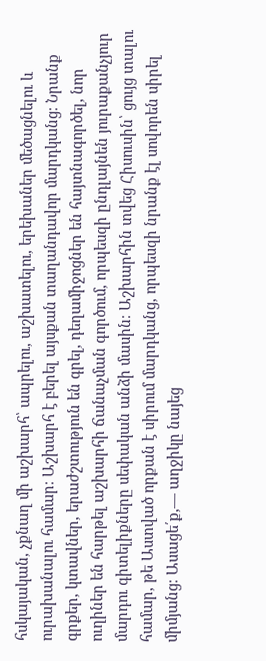հսկայական, չքնաղ մի աշխարհ՝ ապրելու, աշխատելու, երեխաներ մեծացնելու և ուրախանալու համար։ Աշխարհ է բերել այսքան տաղանդավոր մարդկանց։ Նրանք գրքեր, կտավներ, երաժշտություն են գրել, դեղամիջոցներ են հայտնագործել, նոր ուղիներ են հարթել աշխարհի ճանաչման գործում, որպեսզի ընդլայնեն յուրաքանչյուր մարդու գիտելիքները սեփական անձի մասին։ Աշխարհին տվեց Հիսուսին՝ ցույց տալու համար, թե Աստված որքան է սիրում մարդկանց, որպեսզի նրանք էլ սովորեն սիրել միմյանց։ Ասացե՛ք,— աղջիկը նայեց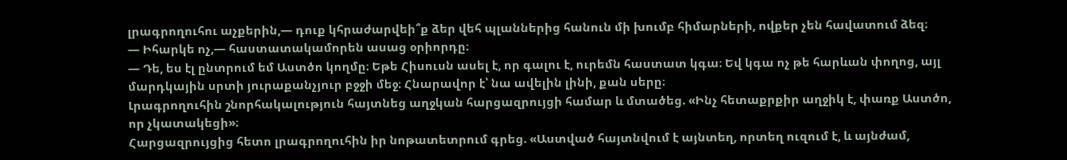լրագրողուհու աչքերին,— դուք կհրաժարվեի՞ք ձեր վեհ պլաններից հանուն մի խումբ հիմարների, ովքեր չեն հավատում ձեզ։
— Իհարկե ոչ,— հաստատակամորեն ասաց օրիորդը։
— Դե, ես էլ ընտրում եմ Աստծո կողմը։ Եթե Հիսուսն ասել է, որ գալու է, ուրեմն հաստատ կգա։ Եվ կգա ոչ թե հարևան փողոց, այլ մարդկային սրտի յուրաքանչյուր բջջի մեջ։ Հնարավոր է՝ նա ավելին լինի, քան սերը։
Լրագրողուհին շնորհակալություն հայտնեց աղջկան հարցազրույցի համար և մտածեց. «Ինչ հետաքրքիր աղջիկ է, փառք Աստծո, որ չկատակեցի»։
Հարցազրույցից հետո լրագրողուհին իր նոթատետրում գրեց. «Աստված հայտնվում է այնտեղ, որտեղ ուզում է, և այնժամ,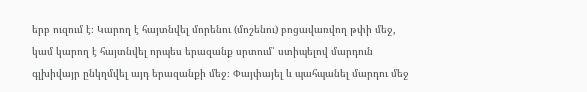երբ ուզում է։ Կարող է հայտնվել մորենու (մոշենու) բոցավառվող թփի մեջ, կամ կարող է հայտնվել որպես երազանք սրտում՝ ստիպելով մարդուն գլխիվայր ընկղմվել այդ երազանքի մեջ։ Փայփայել և պահպանել մարդու մեջ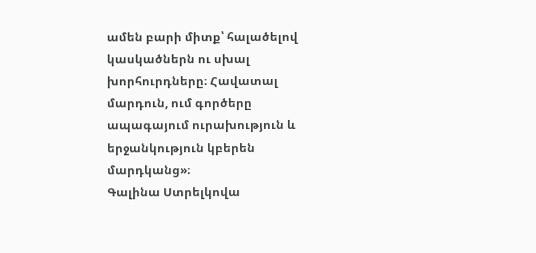ամեն բարի միտք՝ հալածելով կասկածներն ու սխալ խորհուրդները։ Հավատալ մարդուն, ում գործերը ապագայում ուրախություն և երջանկություն կբերեն մարդկանց»։
Գալինա Ստրելկովա